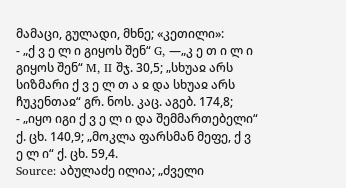მამაცი, გულადი, მხნე; «კეთილი»:
- „ქ ვ ე ლ ი გიყოს შენ“ G, —„კ ე თ ი ლ ი გიყოს შენ“ M, II შჯ. 30,5; „სხუაჲ არს სიზმარი ქ ვ ე ლ თ ა ჲ და სხუაჲ არს ჩუკენთაჲ“ გრ. ნოს. კაც. აგებ. 174,8;
- „იყო იგი ქ ვ ე ლ ი და შემმართებელი“ ქ. ცხ. 140,9; „მოკლა ფარსმან მეფე, ქ ვ ე ლ ი“ ქ. ცხ. 59,4.
Source: აბულაძე ილია; „ძველი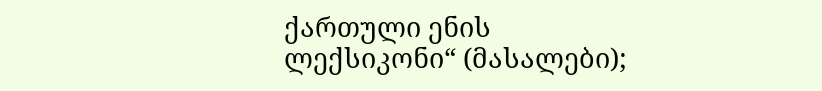ქართული ენის ლექსიკონი“ (მასალები);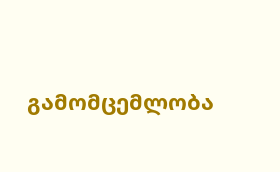გამომცემლობა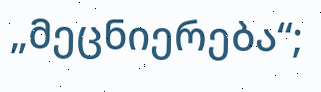„მეცნიერება“;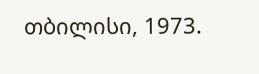თბილისი, 1973.